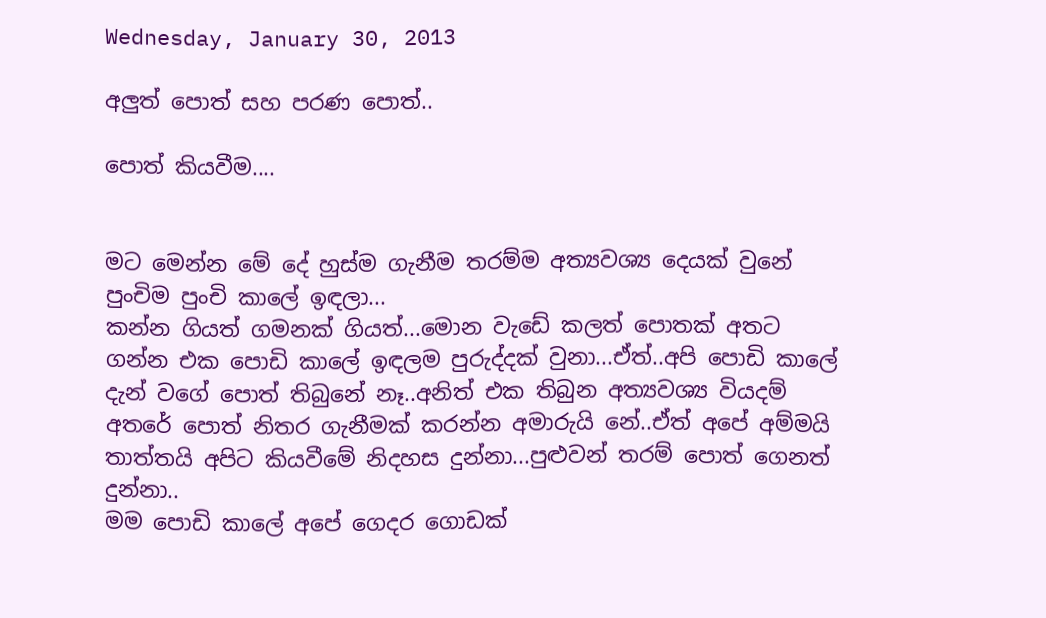Wednesday, January 30, 2013

අලුත් පොත් සහ පරණ පොත්..

පොත් කියවීම....


මට මෙන්න මේ දේ හුස්ම ගැනීම තරම්ම අත්‍යවශ්‍ය දෙයක් වුනේ පුංචිම පුංචි කාලේ ඉඳලා...
කන්න ගියත් ගමනක් ගියත්...මොන වැඩේ කලත් පොතක් අතට ගන්න එක පොඩි කාලේ ඉඳලම පුරුද්දක් වුනා...ඒත්..අපි පොඩි කාලේ දැන් වගේ පොත් තිබුනේ නෑ..අනිත් එක තිබුන අත්‍යවශ්‍ය වියදම් අතරේ පොත් නිතර ගැනීමක් කරන්න අමාරුයි නේ..ඒත් අපේ අම්මයි තාත්තයි අපිට කියවීමේ නිදහස දුන්නා...පුළුවන් තරම් පොත් ගෙනත් දුන්නා..
මම පොඩි කාලේ අපේ ගෙදර ගොඩක්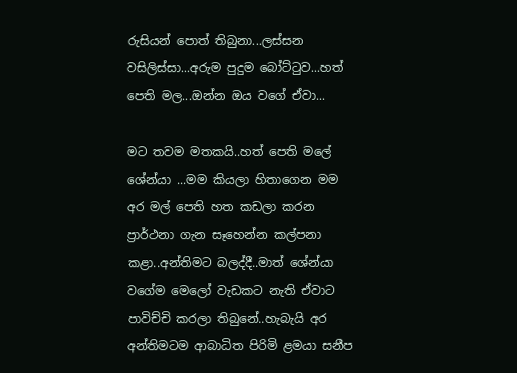රුසියන් පොත් තිබුනා...ලස්සන වසිලිස්සා...අරුම පුදුම බෝට්ටුව...හත් පෙති මල...ඔන්න ඔය වගේ ඒවා...

මට තවම මතකයි..හත් පෙති මලේ ශේන්යා ...මම කියලා හිතාගෙන මම අර මල් පෙති හත කඩලා කරන ප්‍රාර්ථනා ගැන සෑහෙන්න කල්පනා කළා..අන්තිමට බලද්දී..මාත් ශේන්යා වගේම මෙලෝ වැඩකට නැති ඒවාට පාවිච්චි කරලා තිබුනේ..හැබැයි අර අන්තිමටම ආබාධිත පිරිමි ළමයා සනීප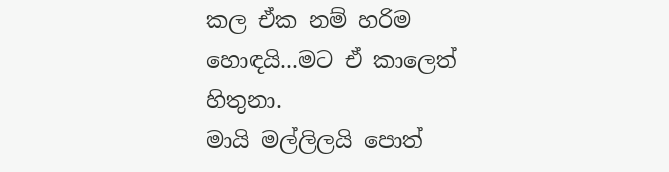කල ඒක නම් හරිම හොඳයි...මට ඒ කාලෙත් හිතුනා.
මායි මල්ලිලයි පොත්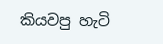කියවපු හැටි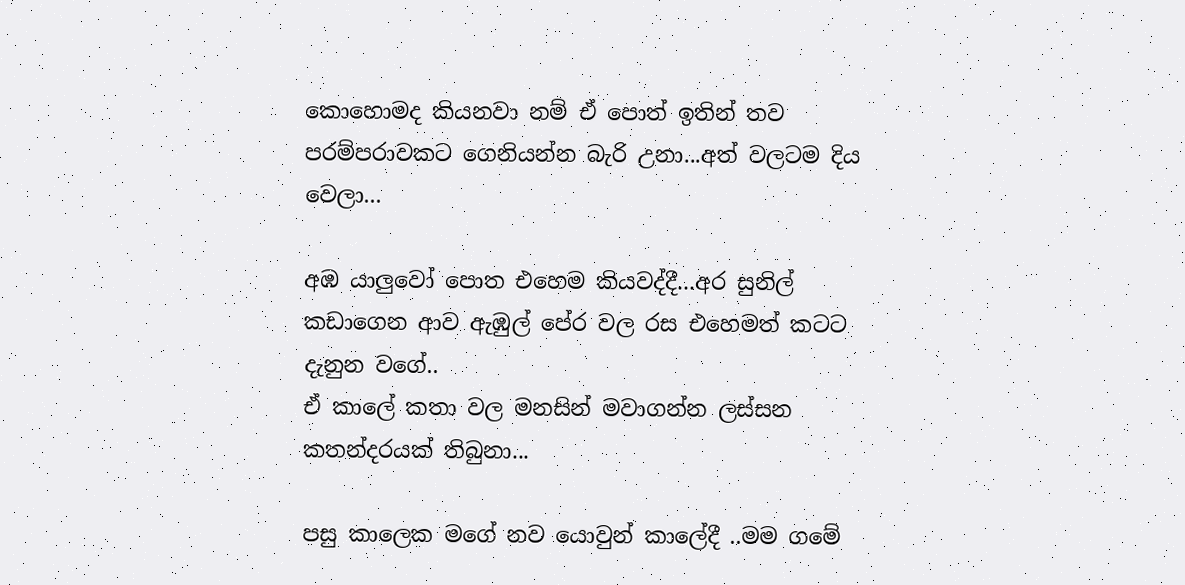කොහොමද කියනවා නම් ඒ පොත් ඉතින් තව පරම්පරාවකට ගෙනියන්න බැරි උනා...අත් වලටම දිය වෙලා...

අඹ යාලුවෝ පොත එහෙම කියවද්දී...අර සුනිල් කඩාගෙන ආව ඇඹුල් පේර වල රස එහෙමත් කටට දැනුන වගේ..
ඒ කාලේ කතා වල මනසින් මවාගන්න ලස්සන කතන්දරයක් තිබුනා...

පසු කාලෙක මගේ නව යොවුන් කාලේදී ..මම ගමේ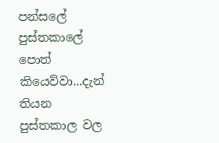පන්සලේ පුස්තකාලේ පොත් කියෙව්වා...දැන් තියන පුස්තකාල වල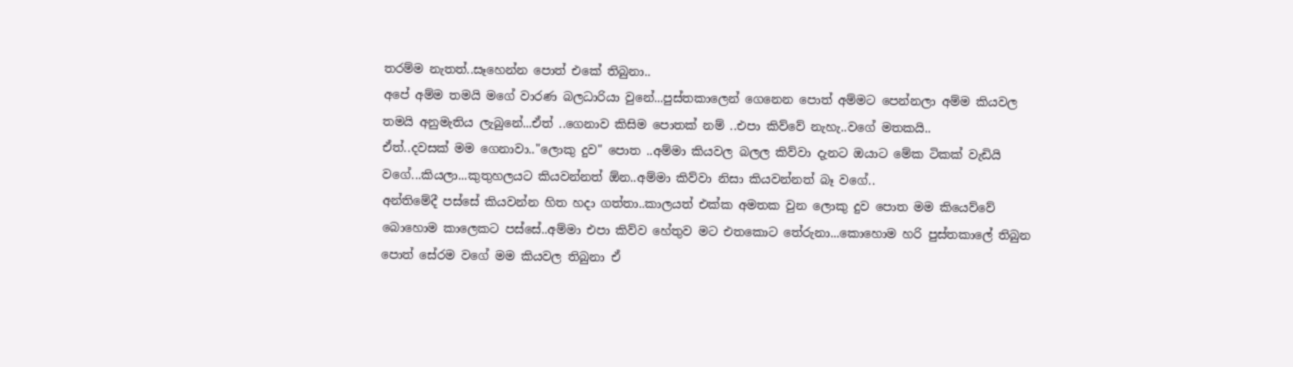තරම්ම නැතත්..සෑහෙන්න පොත් එකේ තිබුනා..
අපේ අම්ම තමයි මගේ වාරණ බලධාරියා වුනේ...පුස්තකාලෙන් ගෙනෙන පොත් අම්මට පෙන්නලා අම්ම කියවල තමයි අනුමැතිය ලැබුනේ...ඒත් ..ගෙනාව කිසිම පොතක් නම් ..එපා කිව්වේ නැහැ..වගේ මතකයි..
ඒත්..දවසක් මම ගෙනාවා.."ලොකු දුව" පොත ..අම්මා කියවල බලල කිව්වා දැනට ඔයාට මේක ටිකක් වැඩියි වගේ...කියලා...කුතුහලයට කියවන්නත් ඕන..අම්මා කිව්වා නිසා කියවන්නත් බෑ වගේ..
අන්තිමේදී පස්සේ කියවන්න හිත හදා ගත්තා..කාලයත් එක්ක අමතක වුන ලොකු දුව පොත මම කියෙව්වේ බොහොම කාලෙකට පස්සේ..අම්මා එපා කිව්ව හේතුව මට එතකොට තේරුනා...කොහොම හරි පුස්තකාලේ තිබුන පොත් සේරම වගේ මම කියවල තිබුනා ඒ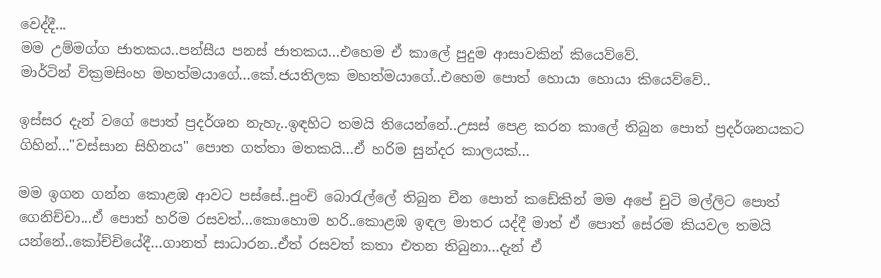වෙද්දී...
මම උම්මග්ග ජාතකය..පන්සීය පනස් ජාතකය...එහෙම ඒ කාලේ පුදුම ආසාවකින් කියෙව්වේ.
මාර්ටින් වික්‍රමසිංහ මහත්මයාගේ...කේ.ජයතිලක මහත්මයාගේ..එහෙම පොත් හොයා හොයා කියෙව්වේ..

ඉස්සර දැන් වගේ පොත් ප්‍රදර්ශන නැහැ..ඉඳහිට තමයි තියෙන්නේ..උසස් පෙළ කරන කාලේ තිබුන පොත් ප්‍රදර්ශනයකට ගිහින්..."වස්සාන සිහිනය" පොත ගත්තා මතකයි...ඒ හරිම සුන්දර කාලයක්...

මම ඉගන ගන්න කොළඹ ආවට පස්සේ..පුංචි බොරැල්ලේ තිබුන චීන පොත් කඩේකින් මම අපේ චුටි මල්ලිට පොත් ගෙනිච්චා...ඒ පොත් හරිම රසවත්...කොහොම හරි..කොළඹ ඉඳල මාතර යද්දී මාත් ඒ පොත් සේරම කියවල තමයි යන්නේ..කෝච්චියේදී...ගානත් සාධාරන..ඒත් රසවත් කතා එතන තිබුනා...දැන් ඒ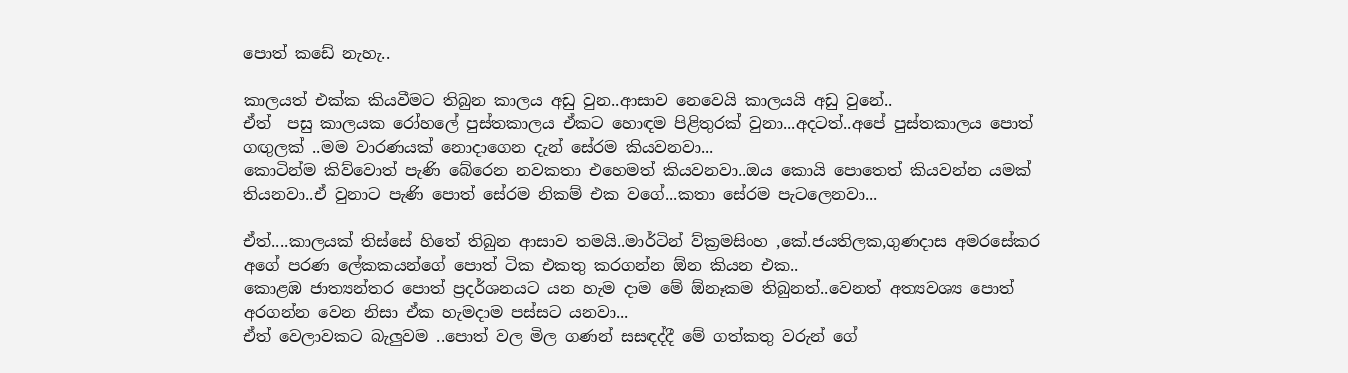පොත් කඩේ නැහැ..

කාලයත් එක්ක කියවීමට තිබුන කාලය අඩු වුන..ආසාව නෙවෙයි කාලයයි අඩු වුනේ..
ඒත්  පසු කාලයක රෝහලේ පුස්තකාලය ඒකට හොඳම පිළිතුරක් වුනා...අදටත්..අපේ පුස්තකාලය පොත් ගඟුලක් ..මම වාරණයක් නොදාගෙන දැන් සේරම කියවනවා...
කොටින්ම කිව්වොත් පැණි බේරෙන නවකතා එහෙමත් කියවනවා..ඔය කොයි පොතෙත් කියවන්න යමක් තියනවා..ඒ වුනාට පැණි පොත් සේරම නිකම් එක වගේ...කතා සේරම පැටලෙනවා...

ඒත්....කාලයක් තිස්සේ හිතේ තිබුන ආසාව තමයි..මාර්ටින් ව්ක්‍රමසිංහ ,කේ.ජයතිලක,ගුණදාස අමරසේකර අගේ පරණ ලේකකයන්ගේ පොත් ටික එකතු කරගන්න ඕන කියන එක..
කොළඹ ජාත්‍යන්තර පොත් ප්‍රදර්ශනයට යන හැම දාම මේ ඕනෑකම තිබුනත්..වෙනත් අත්‍යවශ්‍ය පොත් අරගන්න වෙන නිසා ඒක හැමදාම පස්සට යනවා...
ඒත් වෙලාවකට බැලුවම ..පොත් වල මිල ගණන් සසඳද්දී මේ ගත්කතු වරුන් ගේ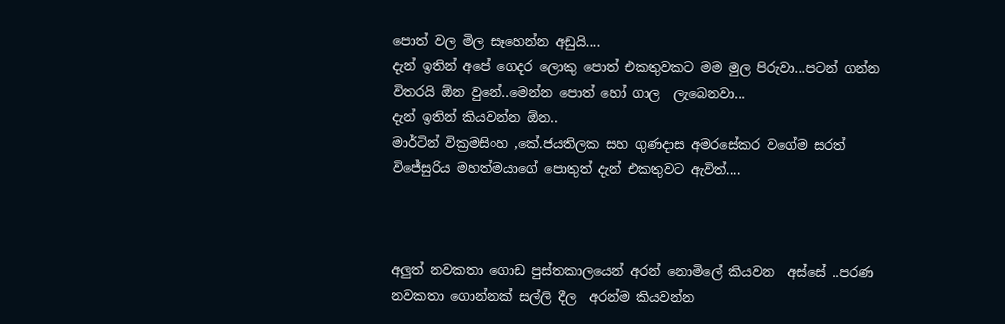පොත් වල මිල සෑහෙන්න අඩුයි....
දැන් ඉතින් අපේ ගෙදර ලොකු පොත් එකතුවකට මම මුල පිරුවා...පටන් ගන්න විතරයි ඕන වුනේ..මෙන්න පොත් හෝ ගාල  ලැබෙනවා...
දැන් ඉතින් කියවන්න ඕන..
මාර්ටින් වික්‍රමසිංහ ,කේ.ජයතිලක සහ ගුණදාස අමරසේකර වගේම සරත් විජේසුරිය මහත්මයාගේ පොතුත් දැන් එකතුවට ඇවිත්....



අලුත් නවකතා ගොඩ පුස්තකාලයෙන් අරන් නොමිලේ කියවන  අස්සේ ..පරණ නවකතා ගොන්නක් සල්ලි දීල  අරන්ම කියවන්න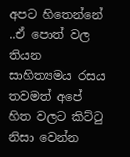අපට හිතෙන්නේ ..ඒ පොත් වල තියන සාහිත්‍යමය රසය තවමත් අපේ හිත වලට කිට්ටු නිසා වෙන්න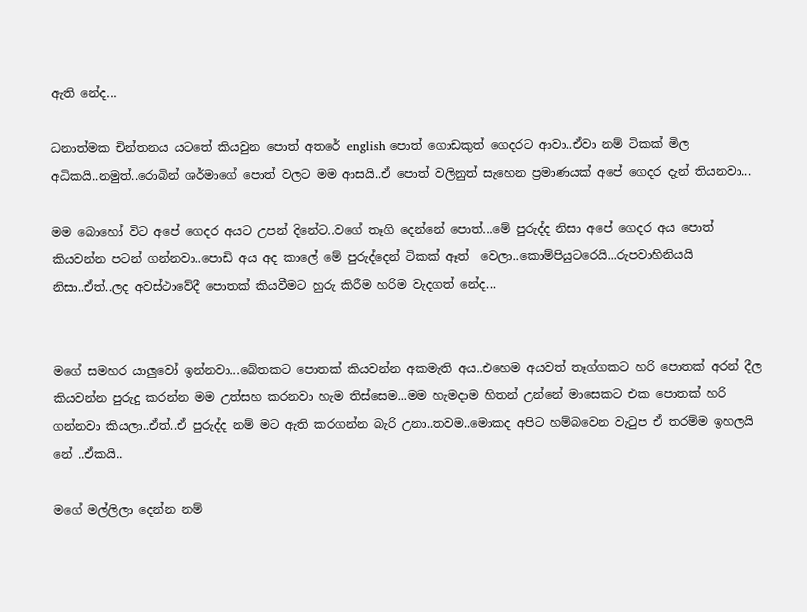ඇති නේද...

ධනාත්මක චින්තනය යටතේ කියවුන පොත් අතරේ english පොත් ගොඩකුත් ගෙදරට ආවා..ඒවා නම් ටිකක් මිල අධිකයි..නමුත්..රොබින් ශර්මාගේ පොත් වලට මම ආසයි..ඒ පොත් වලිනුත් සැහෙන ප්‍රමාණයක් අපේ ගෙදර දැන් තියනවා...

මම බොහෝ විට අපේ ගෙදර අයට උපන් දිනේට..වගේ තෑගි දෙන්නේ පොත්...මේ පුරුද්ද නිසා අපේ ගෙදර අය පොත් කියවන්න පටන් ගන්නවා..පොඩි අය අද කාලේ මේ පුරුද්දෙන් ටිකක් ඈත්  වෙලා..කොම්පියුටරෙයි...රුපවාහිනියයි නිසා..ඒත්..ලද අවස්ථාවේදී පොතක් කියවීමට හුරු කිරීම හරිම වැදගත් නේද...


මගේ සමහර යාලුවෝ ඉන්නවා...බේතකට පොතක් කියවන්න අකමැති අය..එහෙම අයවත් තෑග්ගකට හරි පොතක් අරන් දීල කියවන්න පුරුදු කරන්න මම උත්සහ කරනවා හැම තිස්සෙම...මම හැමදාම හිතන් උන්නේ මාසෙකට එක පොතක් හරි ගන්නවා කියලා..ඒත්..ඒ පුරුද්ද නම් මට ඇති කරගන්න බැරි උනා..තවම..මොකද අපිට හම්බවෙන වැටුප ඒ තරම්ම ඉහලයි නේ ..ඒකයි..

මගේ මල්ලිලා දෙන්න නම්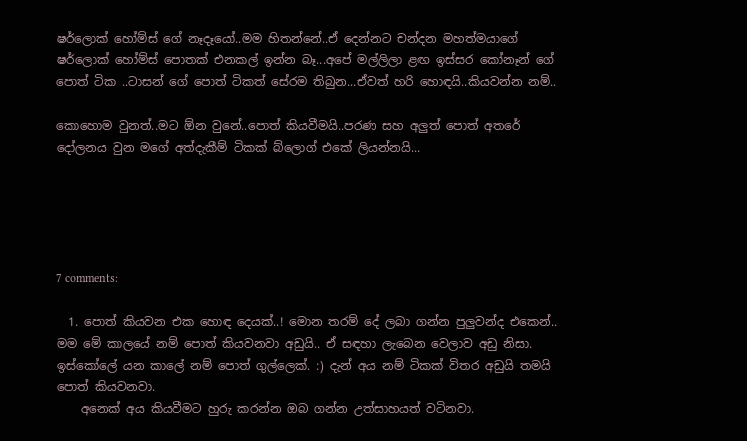ෂර්ලොක් හෝම්ස් ගේ නෑදෑයෝ..මම හිතන්නේ..ඒ දෙන්නට චන්දන මහත්මයාගේ ෂර්ලොක් හෝම්ස් පොතක් එනකල් ඉන්න බෑ...අපේ මල්ලිලා ළඟ ඉස්සර කෝනෑන් ගේ පොත් ටික ..ටාසන් ගේ පොත් ටිකත් සේරම තිබුන...ඒවත් හරි හොඳයි..කියවන්න නම්..

කොහොම වුනත්..මට ඕන වුනේ..පොත් කියවීමයි..පරණ සහ අලුත් පොත් අතරේ දෝලනය වුන මගේ අත්දැකීම් ටිකක් බ්ලොග් එකේ ලියන්නයි...





7 comments:

  1. පොත් කියවන එක හොඳ දෙයක්..! මොන තරම් දේ ලබා ගන්න පුලුවන්ද එකෙන්.. මම මේ කාලයේ නම් පොත් කියවනවා අඩුයි.. ඒ සඳහා ලැබෙන වෙලාව අඩු නිසා. ඉස්කෝලේ යන කාලේ නම් පොත් ගුල්ලෙක්. :) දැන් අය නම් ටිකක් විතර අඩුයි තමයි පොත් කියවනවා.
    අනෙක් අය කියවීමට හුරු කරන්න ඔබ ගන්න උත්සාහයත් වටිනවා.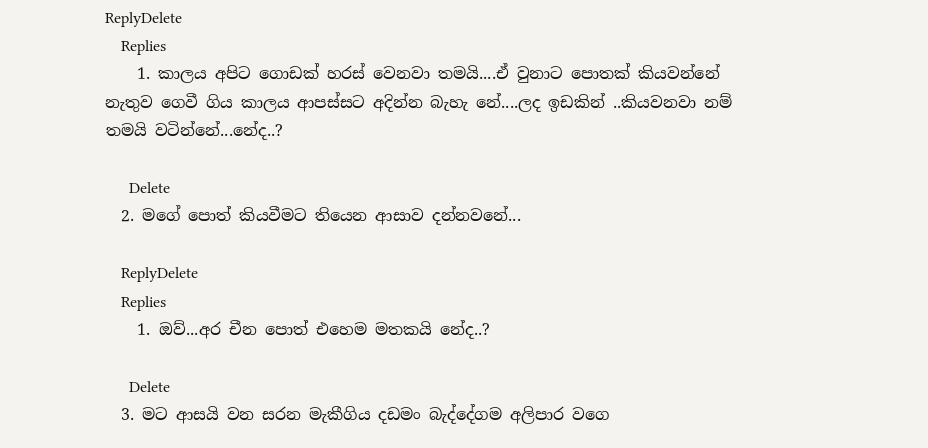ReplyDelete
    Replies
    1. කාලය අපිට ගොඩක් හරස් වෙනවා තමයි....ඒ වුනාට පොතක් කියවන්නේ නැතුව ගෙවී ගිය කාලය ආපස්සට අදින්න බැහැ නේ....ලද ඉඩකින් ..කියවනවා නම් තමයි වටින්නේ...නේද..?

      Delete
  2. මගේ පොත් කියවීමට තියෙන ආසාව දන්නවනේ...

    ReplyDelete
    Replies
    1. ඔව්...අර චීන පොත් එහෙම මතකයි නේද..?

      Delete
  3. මට ආසයි වන සරන මැකීගිය දඩමං බැද්දේගම අලිපාර වගෙ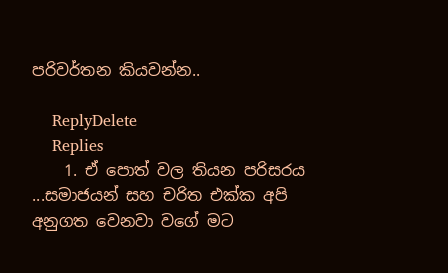පරිවර්තන කියවන්න..

    ReplyDelete
    Replies
    1. ඒ පොත් වල තියන පරිසරය ...සමාජයන් සහ චරිත එක්ක අපි අනුගත වෙනවා වගේ මට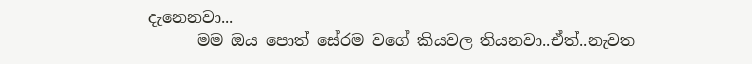දැනෙනවා...
      මම ඔය පොත් සේරම වගේ කියවල තියනවා..ඒත්..නැවත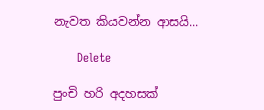නැවත කියවන්න ආසයි...

      Delete

පුංචි හරි අදහසක්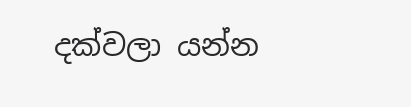දක්වලා යන්න